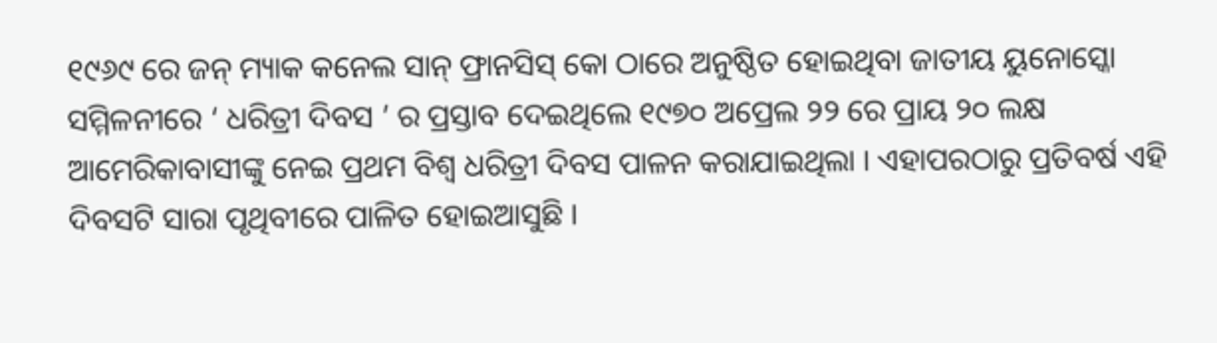୧୯୬୯ ରେ ଜନ୍ ମ୍ୟାକ କନେଲ ସାନ୍ ଫ୍ରାନସିସ୍ କୋ ଠାରେ ଅନୁଷ୍ଠିତ ହୋଇଥିବା ଜାତୀୟ ୟୁନୋସ୍କୋ ସମ୍ମିଳନୀରେ ‘ ଧରିତ୍ରୀ ଦିବସ ’ ର ପ୍ରସ୍ତାବ ଦେଇଥିଲେ ୧୯୭୦ ଅପ୍ରେଲ ୨୨ ରେ ପ୍ରାୟ ୨୦ ଲକ୍ଷ ଆମେରିକାବାସୀଙ୍କୁ ନେଇ ପ୍ରଥମ ବିଶ୍ଵ ଧରିତ୍ରୀ ଦିବସ ପାଳନ କରାଯାଇଥିଲା । ଏହାପରଠାରୁ ପ୍ରତିବର୍ଷ ଏହି ଦିବସଟି ସାରା ପୃଥିବୀରେ ପାଳିତ ହୋଇଆସୁଛି ।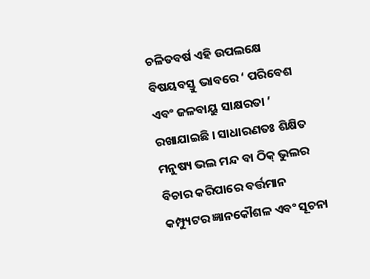ଚଳିତବର୍ଷ ଏହି ଉପଲକ୍ଷେ ବିଷୟବସ୍ତୁ ଭାବରେ ‘ ପରିବେଶ ଏବଂ ଜଳବାୟୁ ସାକ୍ଷରତା ’ ରଖାଯାଇଛି । ସାଧାରଣତଃ ଶିକ୍ଷିତ ମନୁଷ୍ୟ ଭଲ ମନ୍ଦ ବା ଠିକ୍ ଭୁଲର ବିଚାର କରିପାରେ ବର୍ତ୍ତମାନ କମ୍ପ୍ୟୁଟର ଜ୍ଞାନକୌଶଳ ଏବଂ ସୂଚନା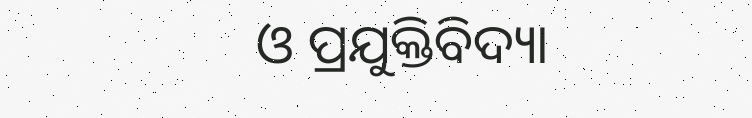ଓ ପ୍ରଯୁକ୍ତିବିଦ୍ୟା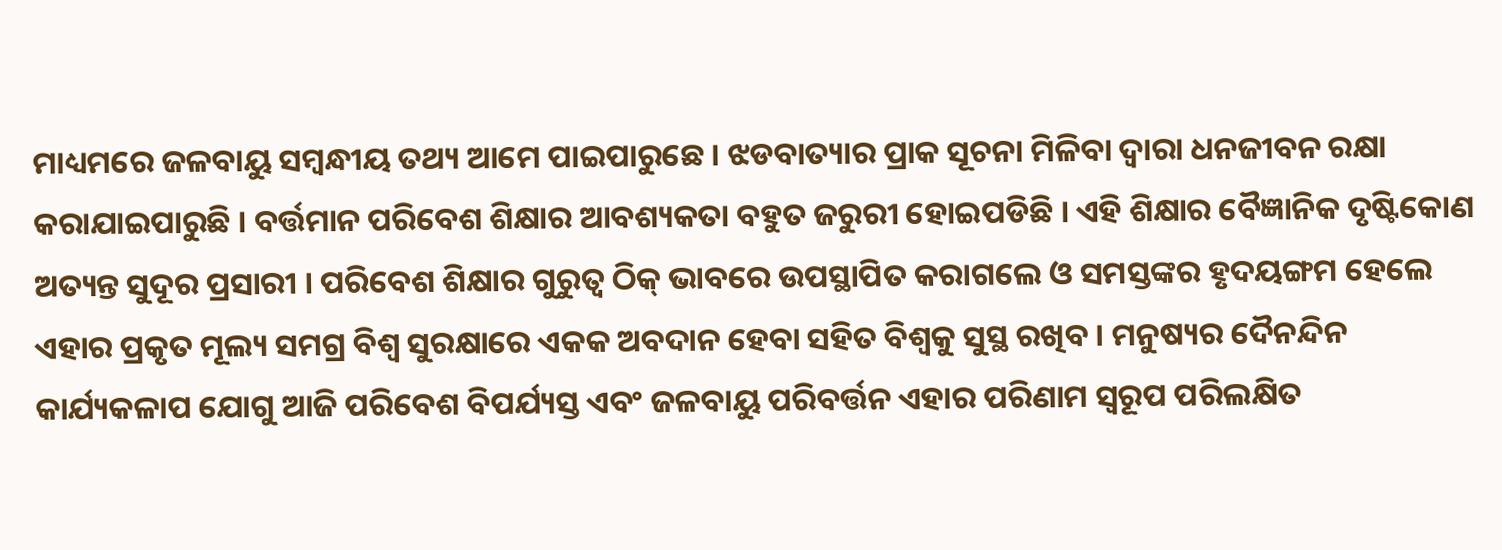ମାଧ୍ୟମରେ ଜଳବାୟୁ ସମ୍ବନ୍ଧୀୟ ତଥ୍ୟ ଆମେ ପାଇପାରୁଛେ । ଝଡବାତ୍ୟାର ପ୍ରାକ ସୂଚନା ମିଳିବା ଦ୍ଵାରା ଧନଜୀବନ ରକ୍ଷା କରାଯାଇପାରୁଛି । ବର୍ତ୍ତମାନ ପରିବେଶ ଶିକ୍ଷାର ଆବଶ୍ୟକତା ବହୁତ ଜରୁରୀ ହୋଇପଡିଛି । ଏହି ଶିକ୍ଷାର ବୈଜ୍ଞାନିକ ଦୃଷ୍ଟିକୋଣ ଅତ୍ୟନ୍ତ ସୁଦୂର ପ୍ରସାରୀ । ପରିବେଶ ଶିକ୍ଷାର ଗୁରୁତ୍ଵ ଠିକ୍ ଭାବରେ ଉପସ୍ଥାପିତ କରାଗଲେ ଓ ସମସ୍ତଙ୍କର ହୃଦୟଙ୍ଗମ ହେଲେ ଏହାର ପ୍ରକୃତ ମୂଲ୍ୟ ସମଗ୍ର ବିଶ୍ଵ ସୁରକ୍ଷାରେ ଏକକ ଅବଦାନ ହେବା ସହିତ ବିଶ୍ଵକୁ ସୁସ୍ଥ ରଖିବ । ମନୁଷ୍ୟର ଦୈନନ୍ଦିନ କାର୍ଯ୍ୟକଳାପ ଯୋଗୁ ଆଜି ପରିବେଶ ବିପର୍ଯ୍ୟସ୍ତ ଏବଂ ଜଳବାୟୁ ପରିବର୍ତ୍ତନ ଏହାର ପରିଣାମ ସ୍ୱରୂପ ପରିଲକ୍ଷିତ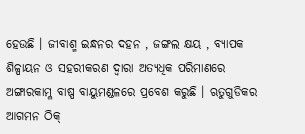ହେଉଛି । ଜୀବାଶ୍ମ ଇନ୍ଧନର ଦହନ , ଜଙ୍ଗଲ କ୍ଷୟ , ବ୍ୟାପକ ଶିଳ୍ପାୟନ ଓ ସହରୀକରଣ ଦ୍ଵାରା ଅତ୍ୟଧିକ ପରିମାଣରେ ଅଙ୍ଗାରକାମ୍ଳ ବାଷ୍ପ ବାୟୁମଣ୍ଡଳରେ ପ୍ରବେଶ କରୁଛି । ଋତୁଗୁଡିକର ଆଗମନ ଠିକ୍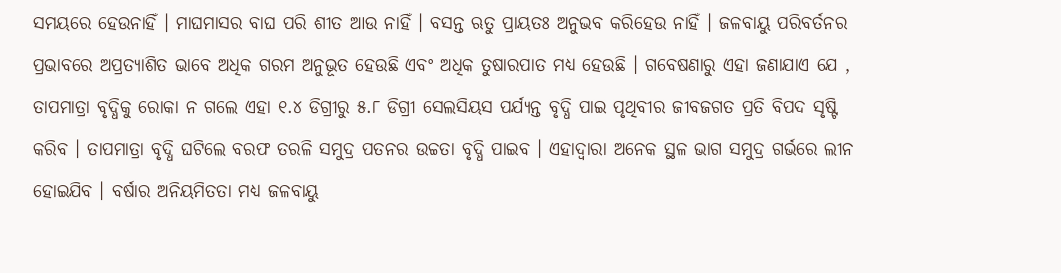ସମୟରେ ହେଉନାହିଁ । ମାଘମାସର ବାଘ ପରି ଶୀତ ଆଉ ନାହିଁ । ବସନ୍ତ ଋତୁ ପ୍ରାୟତଃ ଅନୁଭବ କରିହେଉ ନାହିଁ । ଜଳବାୟୁ ପରିବର୍ତନର ପ୍ରଭାବରେ ଅପ୍ରତ୍ୟାଶିତ ଭାବେ ଅଧିକ ଗରମ ଅନୁଭୂତ ହେଉଛି ଏବଂ ଅଧିକ ତୁଷାରପାତ ମଧ୍ୟ ହେଉଛି । ଗବେଷଣାରୁ ଏହା ଜଣାଯାଏ ଯେ , ତାପମାତ୍ରା ବୃଦ୍ଧିକୁ ରୋକା ନ ଗଲେ ଏହା ୧.୪ ଡିଗ୍ରୀରୁ ୫.୮ ଡିଗ୍ରୀ ସେଲସିୟସ ପର୍ଯ୍ୟନ୍ତ ବୃଦ୍ଧି ପାଇ ପୃଥିବୀର ଜୀବଜଗତ ପ୍ରତି ବିପଦ ସୃଷ୍ଟି କରିବ । ତାପମାତ୍ରା ବୃଦ୍ଧି ଘଟିଲେ ବରଫ ତରଳି ସମୁଦ୍ର ପତନର ଉଚ୍ଚତା ବୃଦ୍ଧି ପାଇବ । ଏହାଦ୍ଵାରା ଅନେକ ସ୍ଥଳ ଭାଗ ସମୁଦ୍ର ଗର୍ଭରେ ଲୀନ ହୋଇଯିବ । ବର୍ଷାର ଅନିୟମିତତା ମଧ୍ୟ ଜଳବାୟୁ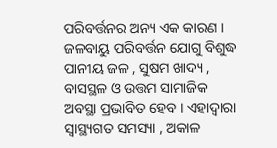ପରିବର୍ତ୍ତନର ଅନ୍ୟ ଏକ କାରଣ । ଜଳବାୟୁ ପରିବର୍ତ୍ତନ ଯୋଗୁ ବିଶୁଦ୍ଧ ପାନୀୟ ଜଳ , ସୁଷମ ଖାଦ୍ୟ , ବାସସ୍ଥଳ ଓ ଉତ୍ତମ ସାମାଜିକ ଅବସ୍ଥା ପ୍ରଭାବିତ ହେବ । ଏହାଦ୍ଵାରା ସ୍ୱାସ୍ଥ୍ୟଗତ ସମସ୍ୟା , ଅକାଳ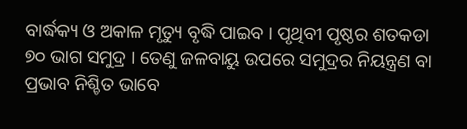ବାର୍ଦ୍ଧକ୍ୟ ଓ ଅକାଳ ମୃତ୍ୟୁ ବୃଦ୍ଧି ପାଇବ । ପୃଥିବୀ ପୃଷ୍ଠର ଶତକଡା ୭୦ ଭାଗ ସମୁଦ୍ର । ତେଣୁ ଜଳବାୟୁ ଉପରେ ସମୁଦ୍ରର ନିୟନ୍ତ୍ରଣ ବା ପ୍ରଭାବ ନିଶ୍ଚିତ ଭାବେ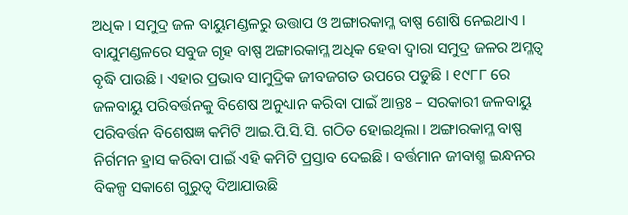ଅଧିକ । ସମୁଦ୍ର ଜଳ ବାୟୁମଣ୍ଡଳରୁ ଉତ୍ତାପ ଓ ଅଙ୍ଗାରକାମ୍ଳ ବାଷ୍ପ ଶୋଷି ନେଇଥାଏ । ବାଯୁମଣ୍ଡଳରେ ସବୁଜ ଗୃହ ବାଷ୍ପ ଅଙ୍ଗାରକାମ୍ଳ ଅଧିକ ହେବା ଦ୍ଵାରା ସମୁଦ୍ର ଜଳର ଅମ୍ଳତ୍ଵ ବୃଦ୍ଧି ପାଉଛି । ଏହାର ପ୍ରଭାବ ସାମୁଦ୍ରିକ ଜୀବଜଗତ ଉପରେ ପଡୁଛି । ୧୯୮୮ ରେ ଜଳବାୟୁ ପରିବର୍ତ୍ତନକୁ ବିଶେଷ ଅନୁଧ୍ୟାନ କରିବା ପାଇଁ ଆନ୍ତଃ – ସରକାରୀ ଜଳବାୟୁ ପରିବର୍ତ୍ତନ ବିଶେଷଜ୍ଞ କମିଟି ଆଇ.ପି.ସି.ସି. ଗଠିତ ହୋଇଥିଲା । ଅଙ୍ଗାରକାମ୍ଳ ବାଷ୍ପ ନିର୍ଗମନ ହ୍ରାସ କରିବା ପାଇଁ ଏହି କମିଟି ପ୍ରସ୍ତାବ ଦେଇଛି । ବର୍ତ୍ତମାନ ଜୀବାଶ୍ମ ଇନ୍ଧନର ବିକଳ୍ପ ସକାଶେ ଗୁରୁତ୍ଵ ଦିଆଯାଉଛି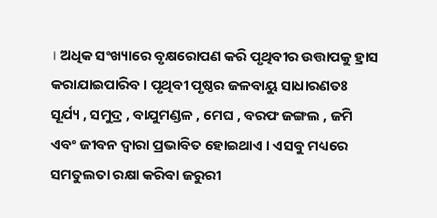। ଅଧିକ ସଂଖ୍ୟାରେ ବୃକ୍ଷରୋପଣ କରି ପୃଥିବୀର ଉତ୍ତାପକୁ ହ୍ରାସ କରାଯାଇପାରିବ । ପୃଥିବୀ ପୃଷ୍ଠର ଜଳବାୟୁ ସାଧାରଣତଃ ସୂର୍ଯ୍ୟ , ସମୁଦ୍ର , ବାଯୁମଣ୍ଡଳ , ମେଘ , ବରଫ ଜଙ୍ଗଲ , ଜମି ଏବଂ ଜୀବନ ଦ୍ଵାରା ପ୍ରଭାବିତ ହୋଇଥାଏ । ଏସବୁ ମଧ୍ୟରେ ସମତୁଲତା ରକ୍ଷା କରିବା ଜରୁରୀ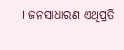। ଜନସାଧାରଣ ଏଥିପ୍ରତି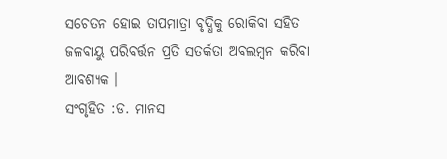ସଚେତନ ହୋଇ ତାପମାତ୍ରା ବୃଦ୍ଧିକୁ ରୋକିବା ସହିତ ଜଳବାୟୁ ପରିବର୍ତ୍ତନ ପ୍ରତି ସତର୍କତା ଅବଲମ୍ବନ କରିବା ଆବଶ୍ୟକ ।
ସଂଗୃହିତ :ଡ. ମାନସ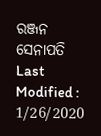ରଞ୍ଜନ ସେନାପତି
Last Modified : 1/26/2020